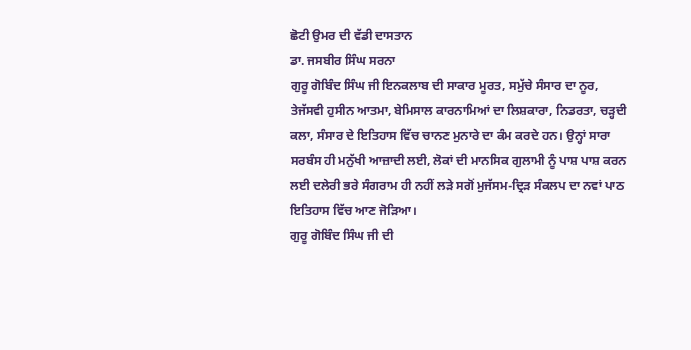ਛੋਟੀ ਉਮਰ ਦੀ ਵੱਡੀ ਦਾਸਤਾਨ
ਡਾ. ਜਸਬੀਰ ਸਿੰਘ ਸਰਨਾ
ਗੁਰੂ ਗੋਬਿੰਦ ਸਿੰਘ ਜੀ ਇਨਕਲਾਬ ਦੀ ਸਾਕਾਰ ਮੂਰਤ, ਸਮੁੱਚੇ ਸੰਸਾਰ ਦਾ ਨੂਰ, ਤੇਜੱਸਵੀ ਹੁਸੀਨ ਆਤਮਾ, ਬੇਮਿਸਾਲ ਕਾਰਨਾਮਿਆਂ ਦਾ ਲਿਸ਼ਕਾਰਾ, ਨਿਡਰਤਾ, ਚੜ੍ਹਦੀ ਕਲਾ, ਸੰਸਾਰ ਦੇ ਇਤਿਹਾਸ ਵਿੱਚ ਚਾਨਣ ਮੁਨਾਰੇ ਦਾ ਕੰਮ ਕਰਦੇ ਹਨ। ਉਨ੍ਹਾਂ ਸਾਰਾ ਸਰਬੰਸ ਹੀ ਮਨੁੱਖੀ ਆਜ਼ਾਦੀ ਲਈ, ਲੋਕਾਂ ਦੀ ਮਾਨਸਿਕ ਗੁਲਾਮੀ ਨੂੰ ਪਾਸ਼ ਪਾਸ਼ ਕਰਨ ਲਈ ਦਲੇਰੀ ਭਰੇ ਸੰਗਰਾਮ ਹੀ ਨਹੀਂ ਲੜੇ ਸਗੋਂ ਮੁਜੱਸਮ-ਦ੍ਰਿੜ ਸੰਕਲਪ ਦਾ ਨਵਾਂ ਪਾਠ ਇਤਿਹਾਸ ਵਿੱਚ ਆਣ ਜੋੜਿਆ।
ਗੁਰੂ ਗੋਬਿੰਦ ਸਿੰਘ ਜੀ ਦੀ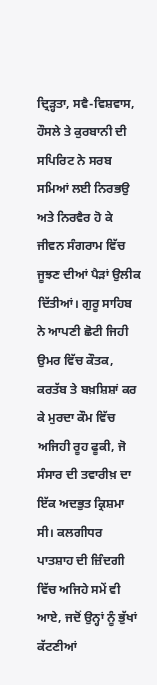ਦ੍ਰਿੜ੍ਹਤਾ, ਸਵੈ-ਵਿਸ਼ਵਾਸ, ਹੌਸਲੇ ਤੇ ਕੁਰਬਾਨੀ ਦੀ ਸਪਿਰਿਟ ਨੇ ਸਰਬ ਸਮਿਆਂ ਲਈ ਨਿਰਭਉ ਅਤੇ ਨਿਰਵੈਰ ਹੋ ਕੇ ਜੀਵਨ ਸੰਗਰਾਮ ਵਿੱਚ ਜੂਝਣ ਦੀਆਂ ਪੈੜਾਂ ਉਲੀਕ ਦਿੱਤੀਆਂ। ਗੁਰੂ ਸਾਹਿਬ ਨੇ ਆਪਣੀ ਛੋਟੀ ਜਿਹੀ ਉਮਰ ਵਿੱਚ ਕੌਤਕ, ਕਰਤੱਬ ਤੇ ਬਖ਼ਸ਼ਿਸ਼ਾਂ ਕਰ ਕੇ ਮੁਰਦਾ ਕੌਮ ਵਿੱਚ ਅਜਿਹੀ ਰੂਹ ਫੂਕੀ, ਜੋ ਸੰਸਾਰ ਦੀ ਤਵਾਰੀਖ਼ ਦਾ ਇੱਕ ਅਦਭੁਤ ਕ੍ਰਿਸ਼ਮਾ ਸੀ। ਕਲਗੀਧਰ ਪਾਤਸ਼ਾਹ ਦੀ ਜ਼ਿੰਦਗੀ ਵਿੱਚ ਅਜਿਹੇ ਸਮੇਂ ਵੀ ਆਏ, ਜਦੋਂ ਉਨ੍ਹਾਂ ਨੂੰ ਭੁੱਖਾਂ ਕੱਟਣੀਆਂ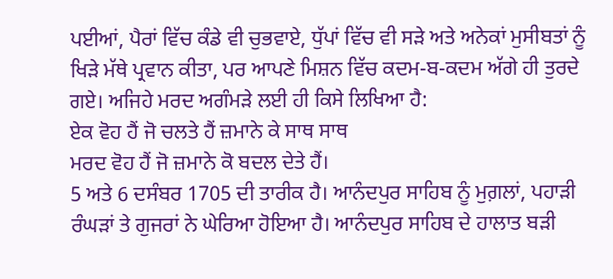ਪਈਆਂ, ਪੈਰਾਂ ਵਿੱਚ ਕੰਡੇ ਵੀ ਚੁਭਵਾਏ, ਧੁੱਪਾਂ ਵਿੱਚ ਵੀ ਸੜੇ ਅਤੇ ਅਨੇਕਾਂ ਮੁਸੀਬਤਾਂ ਨੂੰ ਖਿੜੇ ਮੱਥੇ ਪ੍ਰਵਾਨ ਕੀਤਾ, ਪਰ ਆਪਣੇ ਮਿਸ਼ਨ ਵਿੱਚ ਕਦਮ-ਬ-ਕਦਮ ਅੱਗੇ ਹੀ ਤੁਰਦੇ ਗਏ। ਅਜਿਹੇ ਮਰਦ ਅਗੰਮੜੇ ਲਈ ਹੀ ਕਿਸੇ ਲਿਖਿਆ ਹੈ:
ਏਕ ਵੋਹ ਹੈਂ ਜੋ ਚਲਤੇ ਹੈਂ ਜ਼ਮਾਨੇ ਕੇ ਸਾਥ ਸਾਥ
ਮਰਦ ਵੋਹ ਹੈਂ ਜੋ ਜ਼ਮਾਨੇ ਕੋ ਬਦਲ ਦੇਤੇ ਹੈਂ।
5 ਅਤੇ 6 ਦਸੰਬਰ 1705 ਦੀ ਤਾਰੀਕ ਹੈ। ਆਨੰਦਪੁਰ ਸਾਹਿਬ ਨੂੰ ਮੁਗ਼ਲਾਂ, ਪਹਾੜੀ ਰੰਘੜਾਂ ਤੇ ਗੁਜਰਾਂ ਨੇ ਘੇਰਿਆ ਹੋਇਆ ਹੈ। ਆਨੰਦਪੁਰ ਸਾਹਿਬ ਦੇ ਹਾਲਾਤ ਬੜੀ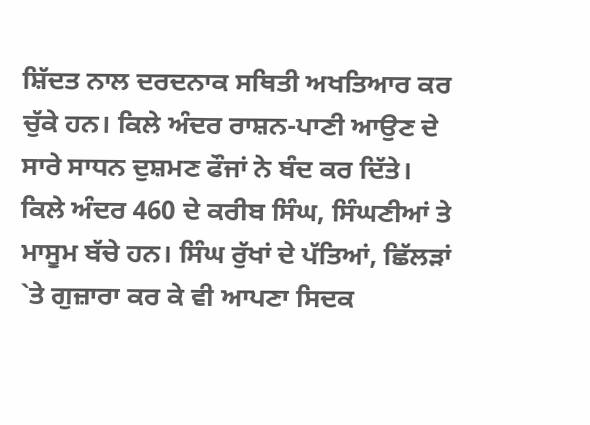ਸ਼ਿੱਦਤ ਨਾਲ ਦਰਦਨਾਕ ਸਥਿਤੀ ਅਖਤਿਆਰ ਕਰ ਚੁੱਕੇ ਹਨ। ਕਿਲੇ ਅੰਦਰ ਰਾਸ਼ਨ-ਪਾਣੀ ਆਉਣ ਦੇ ਸਾਰੇ ਸਾਧਨ ਦੁਸ਼ਮਣ ਫੌਜਾਂ ਨੇ ਬੰਦ ਕਰ ਦਿੱਤੇ। ਕਿਲੇ ਅੰਦਰ 460 ਦੇ ਕਰੀਬ ਸਿੰਘ, ਸਿੰਘਣੀਆਂ ਤੇ ਮਾਸੂਮ ਬੱਚੇ ਹਨ। ਸਿੰਘ ਰੁੱਖਾਂ ਦੇ ਪੱਤਿਆਂ, ਛਿੱਲੜਾਂ `ਤੇ ਗੁਜ਼ਾਰਾ ਕਰ ਕੇ ਵੀ ਆਪਣਾ ਸਿਦਕ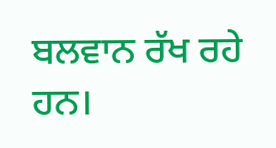ਬਲਵਾਨ ਰੱਖ ਰਹੇ ਹਨ।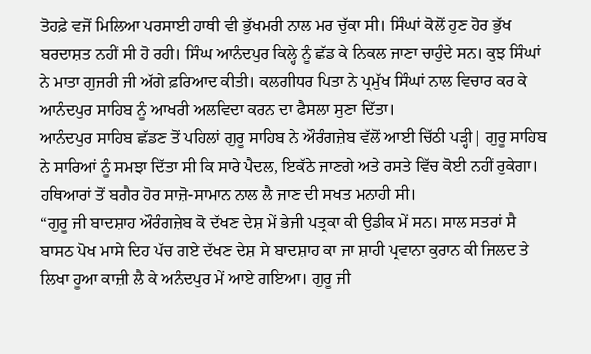ਤੋਹਫ਼ੇ ਵਜੋਂ ਮਿਲਿਆ ਪਰਸਾਈ ਹਾਥੀ ਵੀ ਭੁੱਖਮਰੀ ਨਾਲ ਮਰ ਚੁੱਕਾ ਸੀ। ਸਿੰਘਾਂ ਕੋਲੋਂ ਹੁਣ ਹੋਰ ਭੁੱਖ ਬਰਦਾਸ਼ਤ ਨਹੀਂ ਸੀ ਹੋ ਰਹੀ। ਸਿੰਘ ਆਨੰਦਪੁਰ ਕਿਲ੍ਹੇ ਨੂੰ ਛੱਡ ਕੇ ਨਿਕਲ ਜਾਣਾ ਚਾਹੁੰਦੇ ਸਨ। ਕੁਝ ਸਿੰਘਾਂ ਨੇ ਮਾਤਾ ਗੁਜਰੀ ਜੀ ਅੱਗੇ ਫ਼ਰਿਆਦ ਕੀਤੀ। ਕਲਗੀਧਰ ਪਿਤਾ ਨੇ ਪ੍ਰਮੁੱਖ ਸਿੰਘਾਂ ਨਾਲ ਵਿਚਾਰ ਕਰ ਕੇ ਆਨੰਦਪੁਰ ਸਾਹਿਬ ਨੂੰ ਆਖਰੀ ਅਲਵਿਦਾ ਕਰਨ ਦਾ ਫੈਸਲਾ ਸੁਣਾ ਦਿੱਤਾ।
ਆਨੰਦਪੁਰ ਸਾਹਿਬ ਛੱਡਣ ਤੋਂ ਪਹਿਲਾਂ ਗੁਰੂ ਸਾਹਿਬ ਨੇ ਔਰੰਗਜ਼ੇਬ ਵੱਲੋਂ ਆਈ ਚਿੱਠੀ ਪੜ੍ਹੀ| ਗੁਰੂ ਸਾਹਿਬ ਨੇ ਸਾਰਿਆਂ ਨੂੰ ਸਮਝਾ ਦਿੱਤਾ ਸੀ ਕਿ ਸਾਰੇ ਪੈਦਲ, ਇਕੱਠੇ ਜਾਣਗੇ ਅਤੇ ਰਸਤੇ ਵਿੱਚ ਕੋਈ ਨਹੀਂ ਰੁਕੇਗਾ। ਹਥਿਆਰਾਂ ਤੋਂ ਬਗੈਰ ਹੋਰ ਸਾਜ਼ੋ-ਸਾਮਾਨ ਨਾਲ ਲੈ ਜਾਣ ਦੀ ਸਖਤ ਮਨਾਹੀ ਸੀ।
“ਗੁਰੂ ਜੀ ਬਾਦਸ਼ਾਹ ਔਰੰਗਜ਼ੇਬ ਕੋ ਦੱਖਣ ਦੇਸ਼ ਮੇਂ ਭੇਜੀ ਪਤ੍ਰਕਾ ਕੀ ਉਡੀਕ ਮੇਂ ਸਨ। ਸਾਲ ਸਤਰਾਂ ਸੈ ਬਾਸਠ ਪੋਖ ਮਾਸੇ ਦਿਹ ਪੱਚ ਗਏ ਦੱਖਣ ਦੇਸ਼ ਸੇ ਬਾਦਸ਼ਾਹ ਕਾ ਜਾ ਸ਼ਾਹੀ ਪ੍ਰਵਾਨਾ ਕੁਰਾਨ ਕੀ ਜਿਲਦ ਤੇ ਲਿਖਾ ਹੂਆ ਕਾਜ਼ੀ ਲੈ ਕੇ ਅਨੰਦਪੁਰ ਮੇਂ ਆਏ ਗਇਆ। ਗੁਰੂ ਜੀ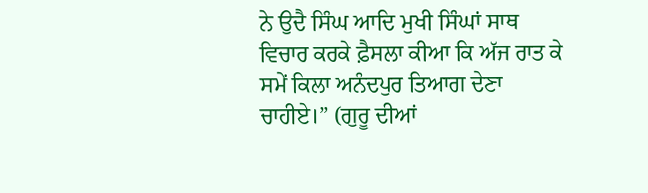ਨੇ ਉਦੈ ਸਿੰਘ ਆਦਿ ਮੁਖੀ ਸਿੰਘਾਂ ਸਾਥ ਵਿਚਾਰ ਕਰਕੇ ਫ਼ੈਸਲਾ ਕੀਆ ਕਿ ਅੱਜ ਰਾਤ ਕੇ ਸਮੇਂ ਕਿਲਾ ਅਨੰਦਪੁਰ ਤਿਆਗ ਦੇਣਾ ਚਾਹੀਏ।” (ਗੁਰੂ ਦੀਆਂ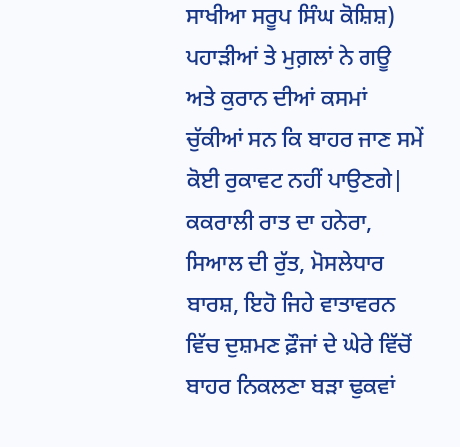ਸਾਖੀਆ ਸਰੂਪ ਸਿੰਘ ਕੋਸ਼ਿਸ਼)
ਪਹਾੜੀਆਂ ਤੇ ਮੁਗ਼ਲਾਂ ਨੇ ਗਊ ਅਤੇ ਕੁਰਾਨ ਦੀਆਂ ਕਸਮਾਂ ਚੁੱਕੀਆਂ ਸਨ ਕਿ ਬਾਹਰ ਜਾਣ ਸਮੇਂ ਕੋਈ ਰੁਕਾਵਟ ਨਹੀਂ ਪਾਉਣਗੇ| ਕਕਰਾਲੀ ਰਾਤ ਦਾ ਹਨੇਰਾ, ਸਿਆਲ ਦੀ ਰੁੱਤ, ਮੋਸਲੇਧਾਰ ਬਾਰਸ਼, ਇਹੋ ਜਿਹੇ ਵਾਤਾਵਰਨ ਵਿੱਚ ਦੁਸ਼ਮਣ ਫ਼ੌਜਾਂ ਦੇ ਘੇਰੇ ਵਿੱਚੋਂ ਬਾਹਰ ਨਿਕਲਣਾ ਬੜਾ ਢੁਕਵਾਂ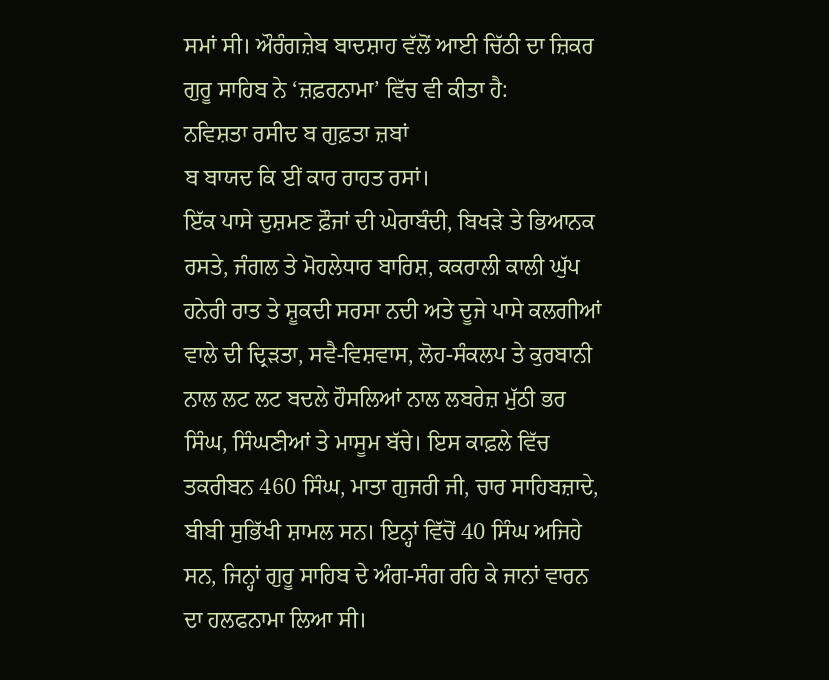ਸਮਾਂ ਸੀ। ਔਰੰਗਜ਼ੇਬ ਬਾਦਸ਼ਾਹ ਵੱਲੋਂ ਆਈ ਚਿੱਠੀ ਦਾ ਜ਼ਿਕਰ ਗੁਰੂ ਸਾਹਿਬ ਨੇ ‘ਜ਼ਫ਼ਰਨਾਮਾ’ ਵਿੱਚ ਵੀ ਕੀਤਾ ਹੈ:
ਨਵਿਸ਼ਤਾ ਰਸੀਦ ਬ ਗੁਫ਼ਤਾ ਜ਼ਬਾਂ
ਬ ਬਾਯਦ ਕਿ ਈਂ ਕਾਰ ਰਾਹਤ ਰਸਾਂ।
ਇੱਕ ਪਾਸੇ ਦੁਸ਼ਮਣ ਫ਼ੌਜਾਂ ਦੀ ਘੇਰਾਬੰਦੀ, ਬਿਖੜੇ ਤੇ ਭਿਆਨਕ ਰਸਤੇ, ਜੰਗਲ ਤੇ ਮੋਹਲੇਧਾਰ ਬਾਰਿਸ਼, ਕਕਰਾਲੀ ਕਾਲੀ ਘੁੱਪ ਹਨੇਰੀ ਰਾਤ ਤੇ ਸ਼ੂਕਦੀ ਸਰਸਾ ਨਦੀ ਅਤੇ ਦੂਜੇ ਪਾਸੇ ਕਲਗੀਆਂ ਵਾਲੇ ਦੀ ਦ੍ਰਿੜਤਾ, ਸਵੈ-ਵਿਸ਼ਵਾਸ, ਲੋਹ-ਸੰਕਲਪ ਤੇ ਕੁਰਬਾਨੀ ਨਾਲ ਲਟ ਲਟ ਬਦਲੇ ਹੌਸਲਿਆਂ ਨਾਲ ਲਬਰੇਜ਼ ਮੁੱਠੀ ਭਰ ਸਿੰਘ, ਸਿੰਘਣੀਆਂ ਤੇ ਮਾਸੂਮ ਬੱਚੇ। ਇਸ ਕਾਫ਼ਲੇ ਵਿੱਚ ਤਕਰੀਬਨ 460 ਸਿੰਘ, ਮਾਤਾ ਗੁਜਰੀ ਜੀ, ਚਾਰ ਸਾਹਿਬਜ਼ਾਦੇ, ਬੀਬੀ ਸੁਭਿੱਖੀ ਸ਼ਾਮਲ ਸਨ। ਇਨ੍ਹਾਂ ਵਿੱਚੋਂ 40 ਸਿੰਘ ਅਜਿਹੇ ਸਨ, ਜਿਨ੍ਹਾਂ ਗੁਰੂ ਸਾਹਿਬ ਦੇ ਅੰਗ-ਸੰਗ ਰਹਿ ਕੇ ਜਾਨਾਂ ਵਾਰਨ ਦਾ ਹਲਫਨਾਮਾ ਲਿਆ ਸੀ।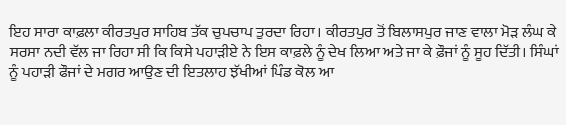ਇਹ ਸਾਰਾ ਕਾਫ਼ਲਾ ਕੀਰਤਪੁਰ ਸਾਹਿਬ ਤੱਕ ਚੁਪਚਾਪ ਤੁਰਦਾ ਰਿਹਾ। ਕੀਰਤਪੁਰ ਤੋਂ ਬਿਲਾਸਪੁਰ ਜਾਣ ਵਾਲਾ ਮੋੜ ਲੰਘ ਕੇ ਸਰਸਾ ਨਦੀ ਵੱਲ ਜਾ ਰਿਹਾ ਸੀ ਕਿ ਕਿਸੇ ਪਹਾੜੀਏ ਨੇ ਇਸ ਕਾਫ਼ਲੇ ਨੂੰ ਦੇਖ ਲਿਆ ਅਤੇ ਜਾ ਕੇ ਫ਼ੌਜਾਂ ਨੂੰ ਸੂਹ ਦਿੱਤੀ। ਸਿੰਘਾਂ ਨੂੰ ਪਹਾੜੀ ਫੌਜਾਂ ਦੇ ਮਗਰ ਆਉਣ ਦੀ ਇਤਲਾਹ ਝੱਖੀਆਂ ਪਿੰਡ ਕੋਲ ਆ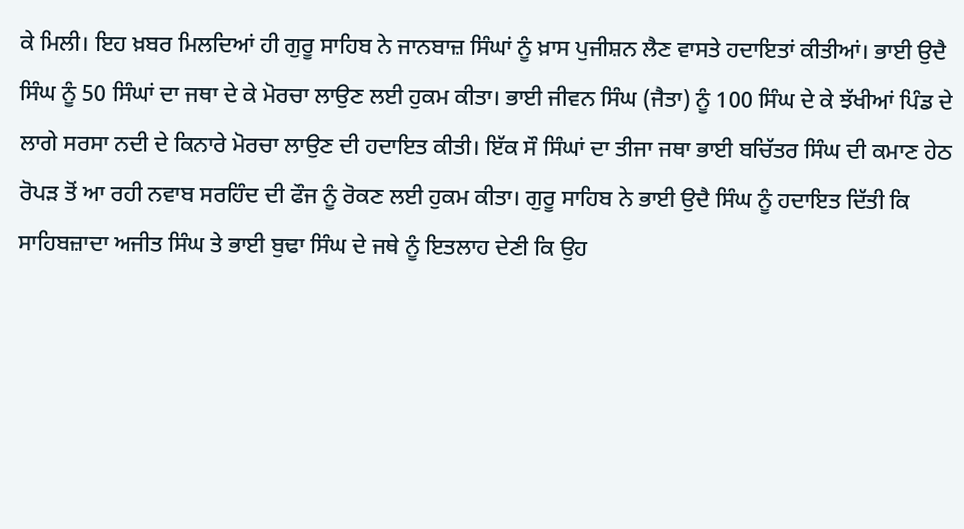ਕੇ ਮਿਲੀ। ਇਹ ਖ਼ਬਰ ਮਿਲਦਿਆਂ ਹੀ ਗੁਰੂ ਸਾਹਿਬ ਨੇ ਜਾਨਬਾਜ਼ ਸਿੰਘਾਂ ਨੂੰ ਖ਼ਾਸ ਪੁਜੀਸ਼ਨ ਲੈਣ ਵਾਸਤੇ ਹਦਾਇਤਾਂ ਕੀਤੀਆਂ। ਭਾਈ ਉਦੈ ਸਿੰਘ ਨੂੰ 50 ਸਿੰਘਾਂ ਦਾ ਜਥਾ ਦੇ ਕੇ ਮੋਰਚਾ ਲਾਉਣ ਲਈ ਹੁਕਮ ਕੀਤਾ। ਭਾਈ ਜੀਵਨ ਸਿੰਘ (ਜੈਤਾ) ਨੂੰ 100 ਸਿੰਘ ਦੇ ਕੇ ਝੱਖੀਆਂ ਪਿੰਡ ਦੇ ਲਾਗੇ ਸਰਸਾ ਨਦੀ ਦੇ ਕਿਨਾਰੇ ਮੋਰਚਾ ਲਾਉਣ ਦੀ ਹਦਾਇਤ ਕੀਤੀ। ਇੱਕ ਸੌ ਸਿੰਘਾਂ ਦਾ ਤੀਜਾ ਜਥਾ ਭਾਈ ਬਚਿੱਤਰ ਸਿੰਘ ਦੀ ਕਮਾਣ ਹੇਠ ਰੋਪੜ ਤੋਂ ਆ ਰਹੀ ਨਵਾਬ ਸਰਹਿੰਦ ਦੀ ਫੌਜ ਨੂੰ ਰੋਕਣ ਲਈ ਹੁਕਮ ਕੀਤਾ। ਗੁਰੂ ਸਾਹਿਬ ਨੇ ਭਾਈ ਉਦੈ ਸਿੰਘ ਨੂੰ ਹਦਾਇਤ ਦਿੱਤੀ ਕਿ ਸਾਹਿਬਜ਼ਾਦਾ ਅਜੀਤ ਸਿੰਘ ਤੇ ਭਾਈ ਬੁਢਾ ਸਿੰਘ ਦੇ ਜਥੇ ਨੂੰ ਇਤਲਾਹ ਦੇਣੀ ਕਿ ਉਹ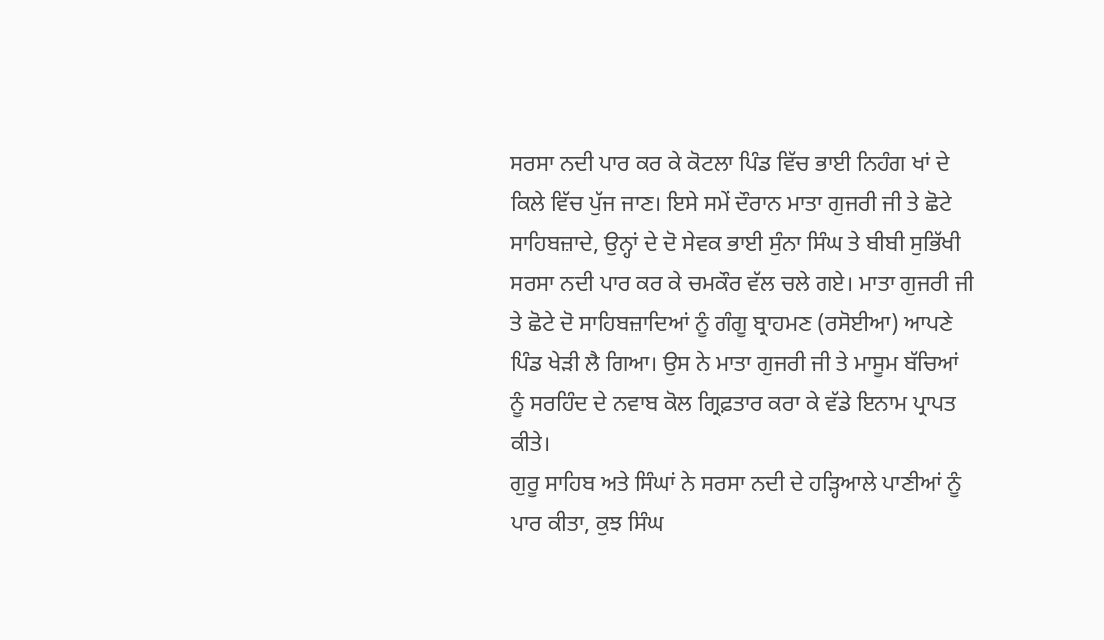ਸਰਸਾ ਨਦੀ ਪਾਰ ਕਰ ਕੇ ਕੋਟਲਾ ਪਿੰਡ ਵਿੱਚ ਭਾਈ ਨਿਹੰਗ ਖਾਂ ਦੇ ਕਿਲੇ ਵਿੱਚ ਪੁੱਜ ਜਾਣ। ਇਸੇ ਸਮੇਂ ਦੌਰਾਨ ਮਾਤਾ ਗੁਜਰੀ ਜੀ ਤੇ ਛੋਟੇ ਸਾਹਿਬਜ਼ਾਦੇ, ਉਨ੍ਹਾਂ ਦੇ ਦੋ ਸੇਵਕ ਭਾਈ ਸੁੰਨਾ ਸਿੰਘ ਤੇ ਬੀਬੀ ਸੁਭਿੱਖੀ ਸਰਸਾ ਨਦੀ ਪਾਰ ਕਰ ਕੇ ਚਮਕੌਰ ਵੱਲ ਚਲੇ ਗਏ। ਮਾਤਾ ਗੁਜਰੀ ਜੀ ਤੇ ਛੋਟੇ ਦੋ ਸਾਹਿਬਜ਼ਾਦਿਆਂ ਨੂੰ ਗੰਗੂ ਬ੍ਰਾਹਮਣ (ਰਸੋਈਆ) ਆਪਣੇ ਪਿੰਡ ਖੇੜੀ ਲੈ ਗਿਆ। ਉਸ ਨੇ ਮਾਤਾ ਗੁਜਰੀ ਜੀ ਤੇ ਮਾਸੂਮ ਬੱਚਿਆਂ ਨੂੰ ਸਰਹਿੰਦ ਦੇ ਨਵਾਬ ਕੋਲ ਗ੍ਰਿਫ਼ਤਾਰ ਕਰਾ ਕੇ ਵੱਡੇ ਇਨਾਮ ਪ੍ਰਾਪਤ ਕੀਤੇ।
ਗੁਰੂ ਸਾਹਿਬ ਅਤੇ ਸਿੰਘਾਂ ਨੇ ਸਰਸਾ ਨਦੀ ਦੇ ਹੜ੍ਹਿਆਲੇ ਪਾਣੀਆਂ ਨੂੰ ਪਾਰ ਕੀਤਾ, ਕੁਝ ਸਿੰਘ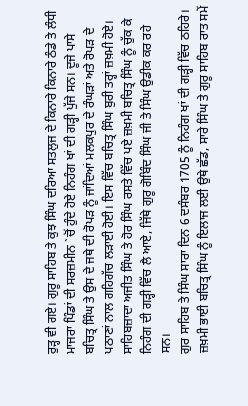ਰੁੜ੍ਹ ਵੀ ਗਏ। ਗੁਰੂ ਸਾਹਿਬ ਤੇ ਕੁਝ ਸਿੰਘ ਦਰਿਆ ਸਤਲੁਜ ਦੇ ਕਿਨਾਰੇ ਕਿਨਾਰੇ ਠੰਡੇ ਤੇ ਲੰਧੀ ਮਾਜਰਾ ਪਿੰਡਾਂ ਦੀ ਸਰਜ਼ਮੀਨ `ਚੋਂ ਹੁੰਦੇ ਹੋਏ ਨਿਹੰਗ ਖਾਂ ਦੀ ਗੜ੍ਹੀ ਪੁੱਜੇ ਸਨ। ਦੂਜੇ ਪਾਸੇ ਬਚਿਤ੍ਰ ਸਿੰਘ ਤੇ ਉਸ ਦੇ ਜਥੇ ਦੀ ਰੋਪੜ ਨੂੰ ਜਾਂਦਿਆਂ ਮਲਕਪੁਰ ਦੇ ਰੰਘੜਾਂ ਅਤੇ ਰੋਪੜ ਦੇ ਪਠਾਣਾਂ ਨਾਲ ਗਹਿਗੱਚ ਲੜਾਈ ਹੋਈ। ਇਸ ਵਿੱਚ ਬਚਿਤ੍ਰ ਸਿੰਘ ਬੁਰੀ ਤਰ੍ਹਾਂ ਜ਼ਖ਼ਮੀ ਹੋਏ। ਸਾਹਿਬਜ਼ਾਦਾ ਅਜੀਤ ਸਿੰਘ ਤੇ ਹੋਰ ਸਿੰਘ ਰਸਤੇ ਵਿੱਚ ਪਏ ਜ਼ਖ਼ਮੀ ਬਚਿਤ੍ਰ ਸਿੰਘ ਨੂੰ ਚੁੱਕ ਕੇ ਨਿਹੰਗ ਦੀ ਗੜ੍ਹੀ ਵਿੱਚ ਲੈ ਆਏ, ਜਿੱਥੇ ਗੁਰੂ ਗੋਬਿੰਦ ਸਿੰਘ ਜੀ ਤੇ ਸਿੰਘ ਉਡੀਕ ਕਰ ਰਹੇ ਸਨ।
ਗੁਰ ਸਾਹਿਬ ਤੇ ਸਿੰਘ ਸਾਰਾ ਦਿਨ 6 ਦਸੰਬਰ 1705 ਨੂੰ ਨਿਹੰਗ ਖਾਂ ਦੀ ਗੜ੍ਹੀ ਵਿੱਚ ਠਹਿਰੇ। ਜ਼ਖ਼ਮੀ ਭਾਈ ਬਚਿਤ੍ਰ ਸਿੰਘ ਨੂੰ ਇਲਾਜ ਲਈ ਉਥੇ ਛੱਡ, ਸਾਰੇ ਸਿੰਘ ਤੇ ਗੁਰੂ ਸਾਹਿਬ ਰਾਤ ਸਮੇਂ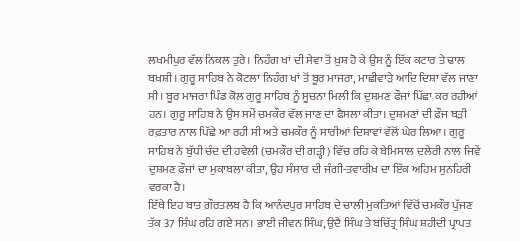ਲਖਮੀਪੁਰ ਵੱਲ ਨਿਕਲ ਤੁਰੇ। ਨਿਹੰਗ ਖਾਂ ਦੀ ਸੇਵਾ ਤੋਂ ਖ਼ੁਸ਼ ਹੋ ਕੇ ਉਸ ਨੂੰ ਇੱਕ ਕਟਾਰ ਤੇ ਢਾਲ ਬਖ਼ਸ਼ੀ। ਗੁਰੂ ਸਾਹਿਬ ਨੇ ਕੋਟਲਾ ਨਿਹੰਗ ਖਾਂ ਤੋਂ ਬੂਰ ਮਾਜਰਾ, ਮਾਛੀਵਾੜੇ ਆਦਿ ਦਿਸ਼ਾ ਵੱਲ ਜਾਣਾ ਸੀ। ਬੂਰ ਮਾਜਰਾ ਪਿੰਡ ਕੋਲ ਗੁਰੂ ਸਾਹਿਬ ਨੂੰ ਸੂਚਨਾ ਮਿਲੀ ਕਿ ਦੁਸ਼ਮਣ ਫੌਜਾਂ ਪਿੱਛਾ ਕਰ ਰਹੀਆਂ ਹਨ। ਗੁਰੂ ਸਾਹਿਬ ਨੇ ਉਸ ਸਮੇਂ ਚਮਕੌਰ ਵੱਲ ਜਾਣ ਦਾ ਫੈਸਲਾ ਕੀਤਾ। ਦੁਸ਼ਮਣਾਂ ਦੀ ਫ਼ੌਜ ਬੜੀ ਰਫ਼ਤਾਰ ਨਾਲ ਪਿੱਛੇ ਆ ਰਹੀ ਸੀ ਅਤੇ ਚਮਕੌਰ ਨੂੰ ਸਾਰੀਆਂ ਦਿਸ਼ਾਵਾਂ ਵੱਲੋਂ ਘੇਰ ਲਿਆ। ਗੁਰੂ ਸਾਹਿਬ ਨੇ ਬੁੱਧੀ ਚੰਦ ਦੀ ਹਵੇਲੀ (ਚਮਕੌਰ ਦੀ ਗੜ੍ਹੀ) ਵਿੱਚ ਰਹਿ ਕੇ ਬੇਮਿਸਾਲ ਦਲੇਰੀ ਨਾਲ ਜਿਵੇਂ ਦੁਸ਼ਮਣ ਫ਼ੌਜਾਂ ਦਾ ਮੁਕਾਬਲਾ ਕੀਤਾ, ਉਹ ਸੰਸਾਰ ਦੀ ਜੰਗੀ-ਤਵਾਰੀਖ਼ ਦਾ ਇੱਕ ਅਹਿਮ ਸੁਨਹਿਰੀ ਵਰਕਾ ਹੈ।
ਇੱਥੇ ਇਹ ਬਾਤ ਗ਼ੌਰਤਲਬ ਹੈ ਕਿ ਆਨੰਦਪੁਰ ਸਾਹਿਬ ਦੇ ਚਾਲੀ ਮੁਕਤਿਆਂ ਵਿੱਚੋਂ ਚਮਕੌਰ ਪੁੱਜਣ ਤੱਕ 37 ਸਿੰਘ ਰਹਿ ਗਏ ਸਨ। ਭਾਈ ਜੀਵਨ ਸਿੰਘ, ਉਦੈ ਸਿੰਘ ਤੇ ਬਚਿੱਤ੍ਰ ਸਿੰਘ ਸ਼ਹੀਦੀ ਪ੍ਰਾਪਤ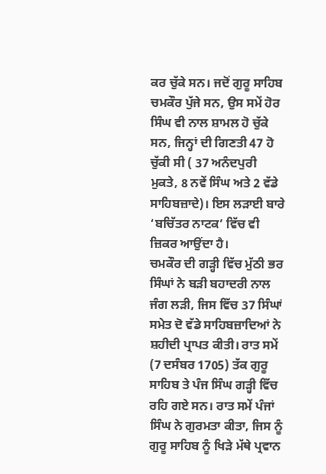ਕਰ ਚੁੱਕੇ ਸਨ। ਜਦੋਂ ਗੁਰੂ ਸਾਹਿਬ ਚਮਕੌਰ ਪੁੱਜੇ ਸਨ, ਉਸ ਸਮੇਂ ਹੋਰ ਸਿੰਘ ਵੀ ਨਾਲ ਸ਼ਾਮਲ ਹੋ ਚੁੱਕੇ ਸਨ, ਜਿਨ੍ਹਾਂ ਦੀ ਗਿਣਤੀ 47 ਹੋ ਚੁੱਕੀ ਸੀ ( 37 ਅਨੰਦਪੁਰੀ ਮੁਕਤੇ, 8 ਨਵੇਂ ਸਿੰਘ ਅਤੇ 2 ਵੱਡੇ ਸਾਹਿਬਜ਼ਾਦੇ)। ਇਸ ਲੜਾਈ ਬਾਰੇ ‘ਬਚਿੱਤਰ ਨਾਟਕ’ ਵਿੱਚ ਵੀ ਜ਼ਿਕਰ ਆਉਂਦਾ ਹੈ।
ਚਮਕੌਰ ਦੀ ਗੜ੍ਹੀ ਵਿੱਚ ਮੁੱਠੀ ਭਰ ਸਿੰਘਾਂ ਨੇ ਬੜੀ ਬਹਾਦਰੀ ਨਾਲ ਜੰਗ ਲੜੀ, ਜਿਸ ਵਿੱਚ 37 ਸਿੰਘਾਂ ਸਮੇਤ ਦੋ ਵੱਡੇ ਸਾਹਿਬਜ਼ਾਦਿਆਂ ਨੇ ਸ਼ਹੀਦੀ ਪ੍ਰਾਪਤ ਕੀਤੀ। ਰਾਤ ਸਮੇਂ (7 ਦਸੰਬਰ 1705) ਤੱਕ ਗੁਰੂ ਸਾਹਿਬ ਤੇ ਪੰਜ ਸਿੰਘ ਗੜ੍ਹੀ ਵਿੱਚ ਰਹਿ ਗਏ ਸਨ। ਰਾਤ ਸਮੇਂ ਪੰਜਾਂ ਸਿੰਘ ਨੇ ਗੁਰਮਤਾ ਕੀਤਾ, ਜਿਸ ਨੂੰ ਗੁਰੂ ਸਾਹਿਬ ਨੂੰ ਖਿੜੇ ਮੱਥੇ ਪ੍ਰਵਾਨ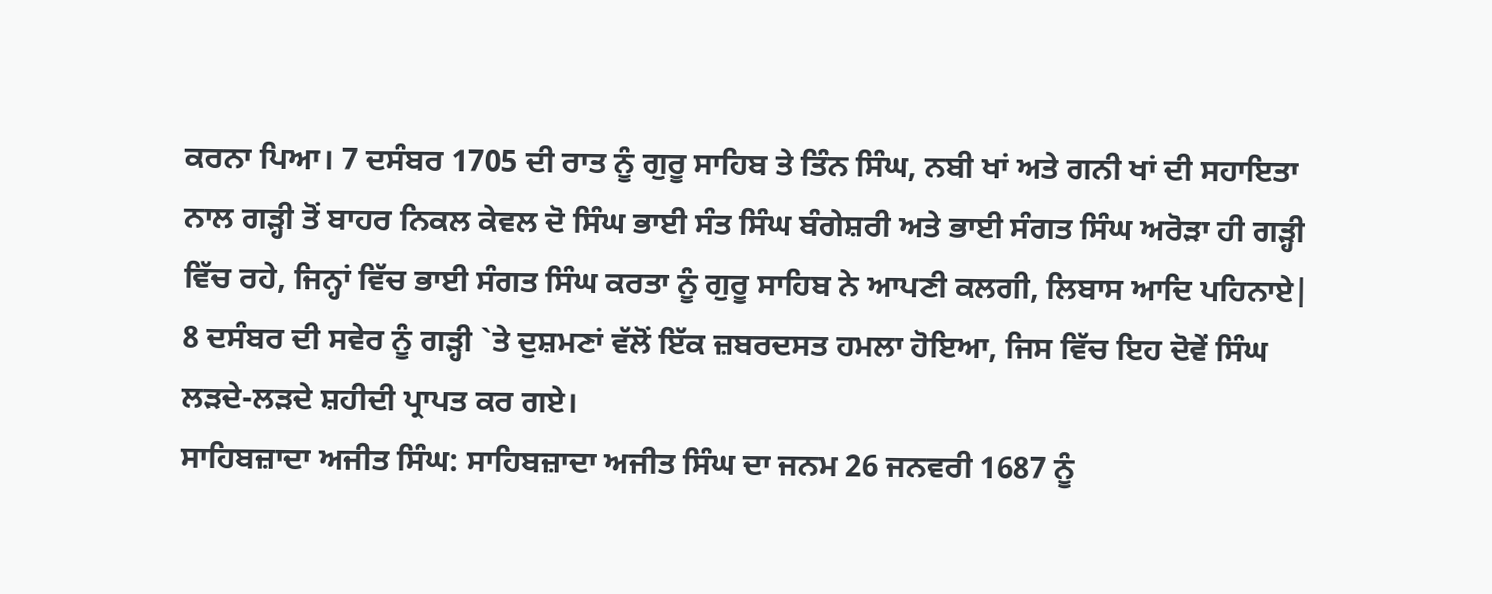ਕਰਨਾ ਪਿਆ। 7 ਦਸੰਬਰ 1705 ਦੀ ਰਾਤ ਨੂੰ ਗੁਰੂ ਸਾਹਿਬ ਤੇ ਤਿੰਨ ਸਿੰਘ, ਨਬੀ ਖਾਂ ਅਤੇ ਗਨੀ ਖਾਂ ਦੀ ਸਹਾਇਤਾ ਨਾਲ ਗੜ੍ਹੀ ਤੋਂ ਬਾਹਰ ਨਿਕਲ ਕੇਵਲ ਦੋ ਸਿੰਘ ਭਾਈ ਸੰਤ ਸਿੰਘ ਬੰਗੇਸ਼ਰੀ ਅਤੇ ਭਾਈ ਸੰਗਤ ਸਿੰਘ ਅਰੋੜਾ ਹੀ ਗੜ੍ਹੀ ਵਿੱਚ ਰਹੇ, ਜਿਨ੍ਹਾਂ ਵਿੱਚ ਭਾਈ ਸੰਗਤ ਸਿੰਘ ਕਰਤਾ ਨੂੰ ਗੁਰੂ ਸਾਹਿਬ ਨੇ ਆਪਣੀ ਕਲਗੀ, ਲਿਬਾਸ ਆਦਿ ਪਹਿਨਾਏ| 8 ਦਸੰਬਰ ਦੀ ਸਵੇਰ ਨੂੰ ਗੜ੍ਹੀ `ਤੇ ਦੁਸ਼ਮਣਾਂ ਵੱਲੋਂ ਇੱਕ ਜ਼ਬਰਦਸਤ ਹਮਲਾ ਹੋਇਆ, ਜਿਸ ਵਿੱਚ ਇਹ ਦੋਵੇਂ ਸਿੰਘ ਲੜਦੇ-ਲੜਦੇ ਸ਼ਹੀਦੀ ਪ੍ਰਾਪਤ ਕਰ ਗਏ।
ਸਾਹਿਬਜ਼ਾਦਾ ਅਜੀਤ ਸਿੰਘ: ਸਾਹਿਬਜ਼ਾਦਾ ਅਜੀਤ ਸਿੰਘ ਦਾ ਜਨਮ 26 ਜਨਵਰੀ 1687 ਨੂੰ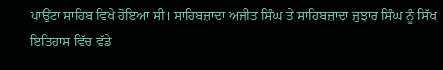ਪਾਉਂਟਾ ਸਾਹਿਬ ਵਿਖੇ ਹੋਇਆ ਸੀ। ਸਾਹਿਬਜ਼ਾਦਾ ਅਜੀਤ ਸਿੰਘ ਤੇ ਸਾਹਿਬਜ਼ਾਦਾ ਜੁਝਾਰ ਸਿੰਘ ਨੂੰ ਸਿੱਖ ਇਤਿਹਾਸ ਵਿੱਚ ਵੱਡੇ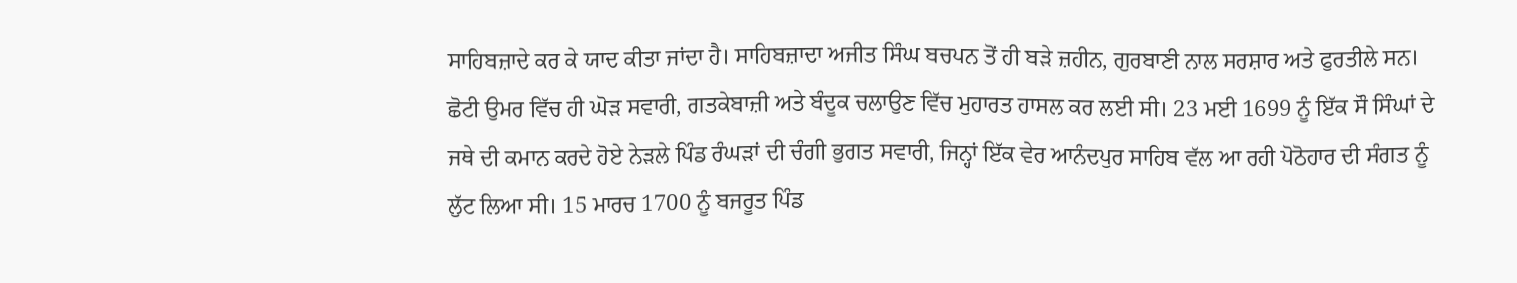ਸਾਹਿਬਜ਼ਾਦੇ ਕਰ ਕੇ ਯਾਦ ਕੀਤਾ ਜਾਂਦਾ ਹੈ। ਸਾਹਿਬਜ਼ਾਦਾ ਅਜੀਤ ਸਿੰਘ ਬਚਪਨ ਤੋਂ ਹੀ ਬੜੇ ਜ਼ਹੀਨ, ਗੁਰਬਾਣੀ ਨਾਲ ਸਰਸ਼ਾਰ ਅਤੇ ਫੁਰਤੀਲੇ ਸਨ। ਛੋਟੀ ਉਮਰ ਵਿੱਚ ਹੀ ਘੋੜ ਸਵਾਰੀ, ਗਤਕੇਬਾਜ਼ੀ ਅਤੇ ਬੰਦੂਕ ਚਲਾਉਣ ਵਿੱਚ ਮੁਹਾਰਤ ਹਾਸਲ ਕਰ ਲਈ ਸੀ। 23 ਮਈ 1699 ਨੂੰ ਇੱਕ ਸੌ ਸਿੰਘਾਂ ਦੇ ਜਥੇ ਦੀ ਕਮਾਨ ਕਰਦੇ ਹੋਏ ਨੇੜਲੇ ਪਿੰਡ ਰੰਘੜਾਂ ਦੀ ਚੰਗੀ ਭੁਗਤ ਸਵਾਰੀ, ਜਿਨ੍ਹਾਂ ਇੱਕ ਵੇਰ ਆਨੰਦਪੁਰ ਸਾਹਿਬ ਵੱਲ ਆ ਰਹੀ ਪੋਠੋਹਾਰ ਦੀ ਸੰਗਤ ਨੂੰ ਲੁੱਟ ਲਿਆ ਸੀ। 15 ਮਾਰਚ 1700 ਨੂੰ ਬਜਰੂਤ ਪਿੰਡ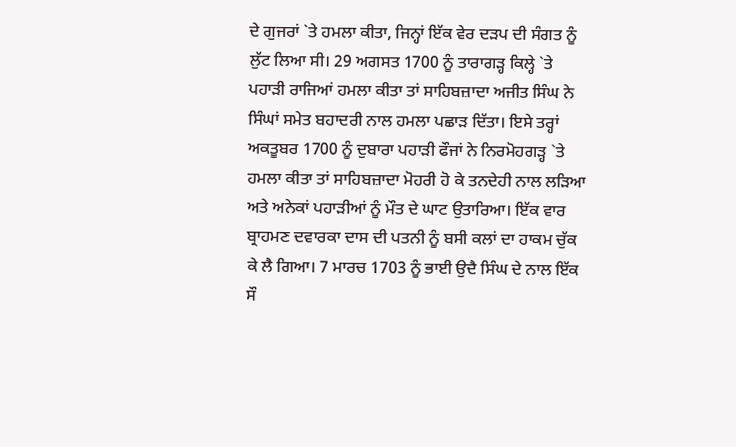ਦੇ ਗੁਜਰਾਂ `ਤੇ ਹਮਲਾ ਕੀਤਾ, ਜਿਨ੍ਹਾਂ ਇੱਕ ਵੇਰ ਦੜਪ ਦੀ ਸੰਗਤ ਨੂੰ ਲੁੱਟ ਲਿਆ ਸੀ। 29 ਅਗਸਤ 1700 ਨੂੰ ਤਾਰਾਗੜ੍ਹ ਕਿਲ੍ਹੇ `ਤੇ ਪਹਾੜੀ ਰਾਜਿਆਂ ਹਮਲਾ ਕੀਤਾ ਤਾਂ ਸਾਹਿਬਜ਼ਾਦਾ ਅਜੀਤ ਸਿੰਘ ਨੇ ਸਿੰਘਾਂ ਸਮੇਤ ਬਹਾਦਰੀ ਨਾਲ ਹਮਲਾ ਪਛਾੜ ਦਿੱਤਾ। ਇਸੇ ਤਰ੍ਹਾਂ ਅਕਤੂਬਰ 1700 ਨੂੰ ਦੁਬਾਰਾ ਪਹਾੜੀ ਫੌਜਾਂ ਨੇ ਨਿਰਮੋਹਗੜ੍ਹ `ਤੇ ਹਮਲਾ ਕੀਤਾ ਤਾਂ ਸਾਹਿਬਜ਼ਾਦਾ ਮੋਹਰੀ ਹੋ ਕੇ ਤਨਦੇਹੀ ਨਾਲ ਲੜਿਆ ਅਤੇ ਅਨੇਕਾਂ ਪਹਾੜੀਆਂ ਨੂੰ ਮੌਤ ਦੇ ਘਾਟ ਉਤਾਰਿਆ। ਇੱਕ ਵਾਰ ਬ੍ਰਾਹਮਣ ਦਵਾਰਕਾ ਦਾਸ ਦੀ ਪਤਨੀ ਨੂੰ ਬਸੀ ਕਲਾਂ ਦਾ ਹਾਕਮ ਚੁੱਕ ਕੇ ਲੈ ਗਿਆ। 7 ਮਾਰਚ 1703 ਨੂੰ ਭਾਈ ਉਦੈ ਸਿੰਘ ਦੇ ਨਾਲ ਇੱਕ ਸੌ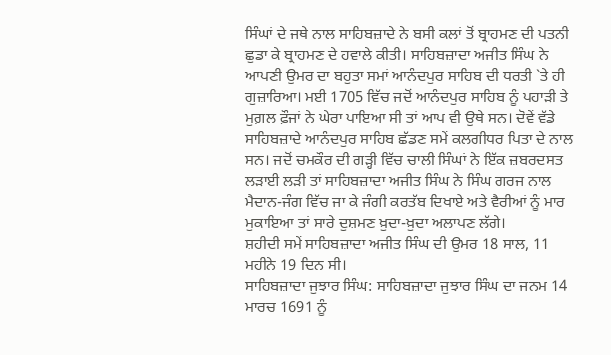ਸਿੰਘਾਂ ਦੇ ਜਥੇ ਨਾਲ ਸਾਹਿਬਜ਼ਾਦੇ ਨੇ ਬਸੀ ਕਲਾਂ ਤੋਂ ਬ੍ਰਾਹਮਣ ਦੀ ਪਤਨੀ ਛੁਡਾ ਕੇ ਬ੍ਰਾਹਮਣ ਦੇ ਹਵਾਲੇ ਕੀਤੀ। ਸਾਹਿਬਜ਼ਾਦਾ ਅਜੀਤ ਸਿੰਘ ਨੇ ਆਪਣੀ ਉਮਰ ਦਾ ਬਹੁਤਾ ਸਮਾਂ ਆਨੰਦਪੁਰ ਸਾਹਿਬ ਦੀ ਧਰਤੀ `ਤੇ ਹੀ ਗੁਜ਼ਾਰਿਆ। ਮਈ 1705 ਵਿੱਚ ਜਦੋਂ ਆਨੰਦਪੁਰ ਸਾਹਿਬ ਨੂੰ ਪਹਾੜੀ ਤੇ ਮੁਗ਼ਲ ਫ਼ੌਜਾਂ ਨੇ ਘੇਰਾ ਪਾਇਆ ਸੀ ਤਾਂ ਆਪ ਵੀ ਉਥੇ ਸਨ। ਦੋਵੇਂ ਵੱਡੇ ਸਾਹਿਬਜ਼ਾਦੇ ਆਨੰਦਪੁਰ ਸਾਹਿਬ ਛੱਡਣ ਸਮੇਂ ਕਲਗੀਧਰ ਪਿਤਾ ਦੇ ਨਾਲ ਸਨ। ਜਦੋਂ ਚਮਕੌਰ ਦੀ ਗੜ੍ਹੀ ਵਿੱਚ ਚਾਲੀ ਸਿੰਘਾਂ ਨੇ ਇੱਕ ਜ਼ਬਰਦਸਤ ਲੜਾਈ ਲੜੀ ਤਾਂ ਸਾਹਿਬਜ਼ਾਦਾ ਅਜੀਤ ਸਿੰਘ ਨੇ ਸਿੰਘ ਗਰਜ ਨਾਲ ਮੈਦਾਨ-ਜੰਗ ਵਿੱਚ ਜਾ ਕੇ ਜੰਗੀ ਕਰਤੱਬ ਦਿਖਾਏ ਅਤੇ ਵੈਰੀਆਂ ਨੂੰ ਮਾਰ ਮੁਕਾਇਆ ਤਾਂ ਸਾਰੇ ਦੁਸ਼ਮਣ ਖ਼ੁਦਾ-ਖ਼ੁਦਾ ਅਲਾਪਣ ਲੱਗੇ।
ਸ਼ਹੀਦੀ ਸਮੇਂ ਸਾਹਿਬਜ਼ਾਦਾ ਅਜੀਤ ਸਿੰਘ ਦੀ ਉਮਰ 18 ਸਾਲ, 11 ਮਹੀਨੇ 19 ਦਿਨ ਸੀ।
ਸਾਹਿਬਜ਼ਾਦਾ ਜੁਝਾਰ ਸਿੰਘ: ਸਾਹਿਬਜ਼ਾਦਾ ਜੁਝਾਰ ਸਿੰਘ ਦਾ ਜਨਮ 14 ਮਾਰਚ 1691 ਨੂੰ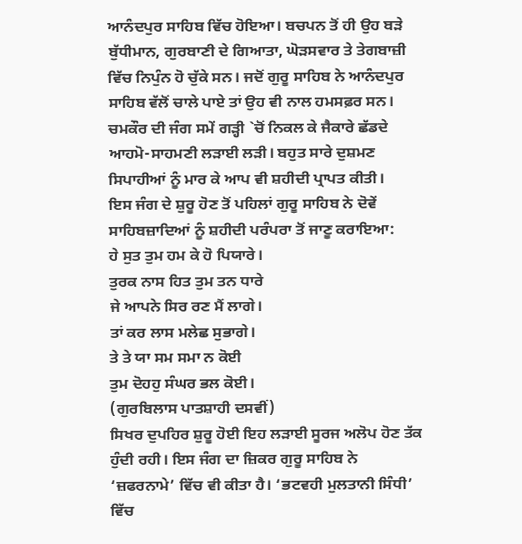ਆਨੰਦਪੁਰ ਸਾਹਿਬ ਵਿੱਚ ਹੋਇਆ। ਬਚਪਨ ਤੋਂ ਹੀ ਉਹ ਬੜੇ ਬੁੱਧੀਮਾਨ, ਗੁਰਬਾਣੀ ਦੇ ਗਿਆਤਾ, ਘੋੜਸਵਾਰ ਤੇ ਤੇਗਬਾਜ਼ੀ ਵਿੱਚ ਨਿਪੁੰਨ ਹੋ ਚੁੱਕੇ ਸਨ। ਜਦੋਂ ਗੁਰੂ ਸਾਹਿਬ ਨੇ ਆਨੰਦਪੁਰ ਸਾਹਿਬ ਵੱਲੋਂ ਚਾਲੇ ਪਾਏ ਤਾਂ ਉਹ ਵੀ ਨਾਲ ਹਮਸਫ਼ਰ ਸਨ। ਚਮਕੌਰ ਦੀ ਜੰਗ ਸਮੇਂ ਗੜ੍ਹੀ `ਚੋਂ ਨਿਕਲ ਕੇ ਜੈਕਾਰੇ ਛੱਡਦੇ ਆਹਮੋ-ਸਾਹਮਣੀ ਲੜਾਈ ਲੜੀ। ਬਹੁਤ ਸਾਰੇ ਦੁਸ਼ਮਣ ਸਿਪਾਹੀਆਂ ਨੂੰ ਮਾਰ ਕੇ ਆਪ ਵੀ ਸ਼ਹੀਦੀ ਪ੍ਰਾਪਤ ਕੀਤੀ।
ਇਸ ਜੰਗ ਦੇ ਸ਼ੁਰੂ ਹੋਣ ਤੋਂ ਪਹਿਲਾਂ ਗੁਰੂ ਸਾਹਿਬ ਨੇ ਦੋਵੇਂ ਸਾਹਿਬਜ਼ਾਦਿਆਂ ਨੂੰ ਸ਼ਹੀਦੀ ਪਰੰਪਰਾ ਤੋਂ ਜਾਣੂ ਕਰਾਇਆ:
ਹੇ ਸੁਤ ਤੁਮ ਹਮ ਕੇ ਹੋ ਪਿਯਾਰੇ।
ਤੁਰਕ ਨਾਸ ਹਿਤ ਤੁਮ ਤਨ ਧਾਰੇ
ਜੇ ਆਪਨੇ ਸਿਰ ਰਣ ਮੈਂ ਲਾਗੇ।
ਤਾਂ ਕਰ ਲਾਸ ਮਲੇਛ ਸੁਭਾਗੇ।
ਤੇ ਤੇ ਯਾ ਸਮ ਸਮਾ ਨ ਕੋਈ
ਤੁਮ ਦੋਹਹੁ ਸੰਘਰ ਭਲ ਕੋਈ।
(ਗੁਰਬਿਲਾਸ ਪਾਤਸ਼ਾਹੀ ਦਸਵੀਂ)
ਸਿਖਰ ਦੁਪਹਿਰ ਸ਼ੁਰੂ ਹੋਈ ਇਹ ਲੜਾਈ ਸੂਰਜ ਅਲੋਪ ਹੋਣ ਤੱਕ ਹੁੰਦੀ ਰਹੀ। ਇਸ ਜੰਗ ਦਾ ਜ਼ਿਕਰ ਗੁਰੂ ਸਾਹਿਬ ਨੇ ‘ਜ਼ਫਰਨਾਮੇ’ ਵਿੱਚ ਵੀ ਕੀਤਾ ਹੈ। ‘ਭਟਵਹੀ ਮੁਲਤਾਨੀ ਸਿੰਧੀ’ ਵਿੱਚ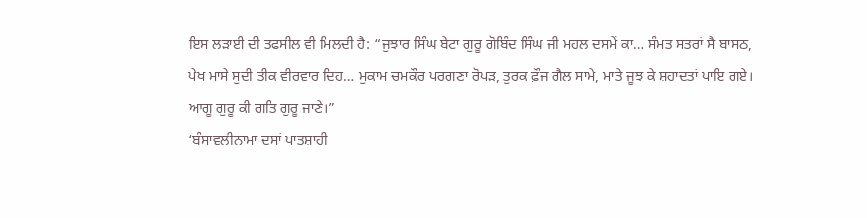ਇਸ ਲੜਾਈ ਦੀ ਤਫਸੀਲ ਵੀ ਮਿਲਦੀ ਹੈ: “ਜੁਝਾਰ ਸਿੰਘ ਬੇਟਾ ਗੁਰੂ ਗੋਬਿੰਦ ਸਿੰਘ ਜੀ ਮਹਲ ਦਸਮੇਂ ਕਾ… ਸੰਮਤ ਸਤਰਾਂ ਸੈ ਬਾਸਠ, ਪੇਖ ਮਾਸੇ ਸੁਦੀ ਤੀਕ ਵੀਰਵਾਰ ਦਿਹ… ਮੁਕਾਮ ਚਮਕੌਰ ਪਰਗਣਾ ਰੋਪੜ, ਤੁਰਕ ਫ਼ੌਜ ਗੈਲ ਸਾਮੇ, ਮਾਤੇ ਜੂਝ ਕੇ ਸ਼ਹਾਦਤਾਂ ਪਾਇ ਗਏ। ਆਗੂ ਗੁਰੂ ਕੀ ਗਤਿ ਗੁਰੂ ਜਾਣੇ।”
‘ਬੰਸਾਵਲੀਨਾਮਾ ਦਸਾਂ ਪਾਤਸ਼ਾਹੀ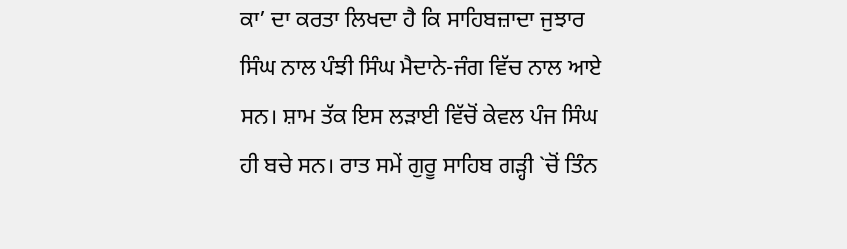ਕਾ’ ਦਾ ਕਰਤਾ ਲਿਖਦਾ ਹੈ ਕਿ ਸਾਹਿਬਜ਼ਾਦਾ ਜੁਝਾਰ ਸਿੰਘ ਨਾਲ ਪੰਝੀ ਸਿੰਘ ਮੈਦਾਨੇ-ਜੰਗ ਵਿੱਚ ਨਾਲ ਆਏ ਸਨ। ਸ਼ਾਮ ਤੱਕ ਇਸ ਲੜਾਈ ਵਿੱਚੋਂ ਕੇਵਲ ਪੰਜ ਸਿੰਘ ਹੀ ਬਚੇ ਸਨ। ਰਾਤ ਸਮੇਂ ਗੁਰੂ ਸਾਹਿਬ ਗੜ੍ਹੀ `ਚੋਂ ਤਿੰਨ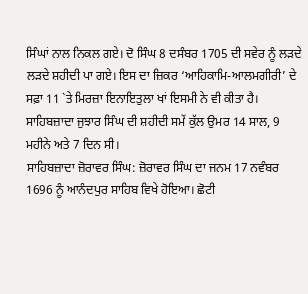ਸਿੰਘਾਂ ਨਾਲ ਨਿਕਲ ਗਏ। ਦੋ ਸਿੰਘ 8 ਦਸੰਬਰ 1705 ਦੀ ਸਵੇਰ ਨੂੰ ਲੜਦੇ ਲੜਦੇ ਸ਼ਹੀਦੀ ਪਾ ਗਏ। ਇਸ ਦਾ ਜ਼ਿਕਰ ‘ਆਹਿਕਾਮਿ-ਆਲਮਗੀਰੀ’ ਦੇ ਸਫ਼ਾ 11 `ਤੇ ਮਿਰਜ਼ਾ ਇਨਾਇਤੁਲਾ ਖਾਂ ਇਸਮੀ ਨੇ ਵੀ ਕੀਤਾ ਹੈ। ਸਾਹਿਬਜ਼ਾਦਾ ਜੁਝਾਰ ਸਿੰਘ ਦੀ ਸ਼ਹੀਦੀ ਸਮੇਂ ਕੁੱਲ ਉਮਰ 14 ਸਾਲ, 9 ਮਹੀਨੇ ਅਤੇ 7 ਦਿਨ ਸੀ।
ਸਾਹਿਬਜ਼ਾਦਾ ਜ਼ੋਰਾਵਰ ਸਿੰਘ: ਜ਼ੋਰਾਵਰ ਸਿੰਘ ਦਾ ਜਨਮ 17 ਨਵੰਬਰ 1696 ਨੂੰ ਆਨੰਦਪੁਰ ਸਾਹਿਬ ਵਿਖੇ ਹੋਇਆ। ਛੋਟੀ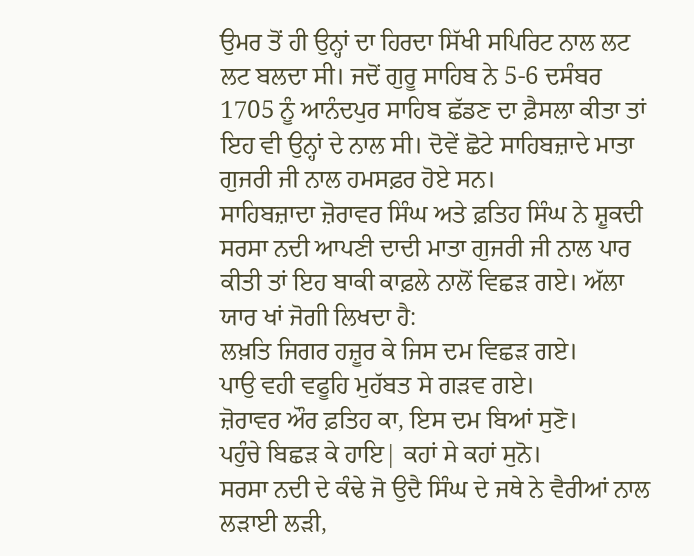ਉਮਰ ਤੋਂ ਹੀ ਉਨ੍ਹਾਂ ਦਾ ਹਿਰਦਾ ਸਿੱਖੀ ਸਪਿਰਿਟ ਨਾਲ ਲਟ ਲਟ ਬਲਦਾ ਸੀ। ਜਦੋਂ ਗੁਰੂ ਸਾਹਿਬ ਨੇ 5-6 ਦਸੰਬਰ 1705 ਨੂੰ ਆਨੰਦਪੁਰ ਸਾਹਿਬ ਛੱਡਣ ਦਾ ਫ਼ੈਸਲਾ ਕੀਤਾ ਤਾਂ ਇਹ ਵੀ ਉਨ੍ਹਾਂ ਦੇ ਨਾਲ ਸੀ। ਦੋਵੇਂ ਛੋਟੇ ਸਾਹਿਬਜ਼ਾਦੇ ਮਾਤਾ ਗੁਜਰੀ ਜੀ ਨਾਲ ਹਮਸਫ਼ਰ ਹੋਏ ਸਨ।
ਸਾਹਿਬਜ਼ਾਦਾ ਜ਼ੋਰਾਵਰ ਸਿੰਘ ਅਤੇ ਫ਼ਤਿਹ ਸਿੰਘ ਨੇ ਸ਼ੂਕਦੀ ਸਰਸਾ ਨਦੀ ਆਪਣੀ ਦਾਦੀ ਮਾਤਾ ਗੁਜਰੀ ਜੀ ਨਾਲ ਪਾਰ ਕੀਤੀ ਤਾਂ ਇਹ ਬਾਕੀ ਕਾਫ਼ਲੇ ਨਾਲੋਂ ਵਿਛੜ ਗਏ। ਅੱਲਾ ਯਾਰ ਖਾਂ ਜੋਗੀ ਲਿਖਦਾ ਹੈ:
ਲਖ਼ਤਿ ਜਿਗਰ ਹਜ਼ੂਰ ਕੇ ਜਿਸ ਦਮ ਵਿਛੜ ਗਏ।
ਪਾਉ ਵਹੀ ਵਫੂਹਿ ਮੁਹੱਬਤ ਸੇ ਗੜਵ ਗਏ।
ਜ਼ੋਰਾਵਰ ਔਰ ਫ਼ਤਿਹ ਕਾ, ਇਸ ਦਮ ਬਿਆਂ ਸੁਣੋ।
ਪਹੁੰਚੇ ਬਿਛੜ ਕੇ ਹਾਇ| ਕਹਾਂ ਸੇ ਕਹਾਂ ਸੁਨੋ।
ਸਰਸਾ ਨਦੀ ਦੇ ਕੰਢੇ ਜੋ ਉਦੈ ਸਿੰਘ ਦੇ ਜਥੇ ਨੇ ਵੈਰੀਆਂ ਨਾਲ ਲੜਾਈ ਲੜੀ,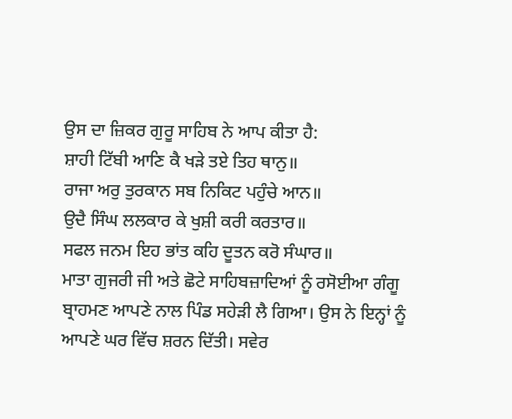ਉਸ ਦਾ ਜ਼ਿਕਰ ਗੁਰੂ ਸਾਹਿਬ ਨੇ ਆਪ ਕੀਤਾ ਹੈ:
ਸ਼ਾਹੀ ਟਿੱਬੀ ਆਣਿ ਕੈ ਖੜੇ ਤਏ ਤਿਹ ਥਾਨੁ॥
ਰਾਜਾ ਅਰੁ ਤੁਰਕਾਨ ਸਬ ਨਿਕਿਟ ਪਹੁੰਚੇ ਆਨ॥
ਉਦੈ ਸਿੰਘ ਲਲਕਾਰ ਕੇ ਖੁਸ਼ੀ ਕਰੀ ਕਰਤਾਰ॥
ਸਫਲ ਜਨਮ ਇਹ ਭਾਂਤ ਕਹਿ ਦੂਤਨ ਕਰੋ ਸੰਘਾਰ॥
ਮਾਤਾ ਗੁਜਰੀ ਜੀ ਅਤੇ ਛੋਟੇ ਸਾਹਿਬਜ਼ਾਦਿਆਂ ਨੂੰ ਰਸੋਈਆ ਗੰਗੂ ਬ੍ਰਾਹਮਣ ਆਪਣੇ ਨਾਲ ਪਿੰਡ ਸਹੇੜੀ ਲੈ ਗਿਆ। ਉਸ ਨੇ ਇਨ੍ਹਾਂ ਨੂੰ ਆਪਣੇ ਘਰ ਵਿੱਚ ਸ਼ਰਨ ਦਿੱਤੀ। ਸਵੇਰ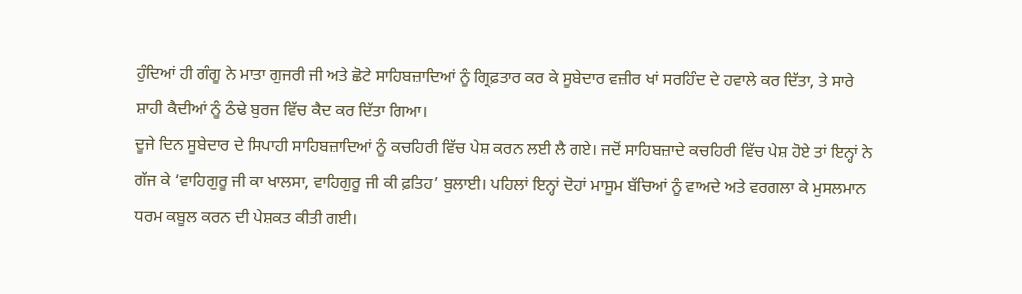ਹੁੰਦਿਆਂ ਹੀ ਗੰਗੂ ਨੇ ਮਾਤਾ ਗੁਜਰੀ ਜੀ ਅਤੇ ਛੋਟੇ ਸਾਹਿਬਜ਼ਾਦਿਆਂ ਨੂੰ ਗ੍ਰਿਫ਼ਤਾਰ ਕਰ ਕੇ ਸੂਬੇਦਾਰ ਵਜ਼ੀਰ ਖਾਂ ਸਰਹਿੰਦ ਦੇ ਹਵਾਲੇ ਕਰ ਦਿੱਤਾ, ਤੇ ਸਾਰੇ ਸ਼ਾਹੀ ਕੈਦੀਆਂ ਨੂੰ ਠੰਢੇ ਬੁਰਜ ਵਿੱਚ ਕੈਦ ਕਰ ਦਿੱਤਾ ਗਿਆ।
ਦੂਜੇ ਦਿਨ ਸੂਬੇਦਾਰ ਦੇ ਸਿਪਾਹੀ ਸਾਹਿਬਜ਼ਾਦਿਆਂ ਨੂੰ ਕਚਹਿਰੀ ਵਿੱਚ ਪੇਸ਼ ਕਰਨ ਲਈ ਲੈ ਗਏ। ਜਦੋਂ ਸਾਹਿਬਜ਼ਾਦੇ ਕਚਹਿਰੀ ਵਿੱਚ ਪੇਸ਼ ਹੋਏ ਤਾਂ ਇਨ੍ਹਾਂ ਨੇ ਗੱਜ ਕੇ ‘ਵਾਹਿਗੁਰੂ ਜੀ ਕਾ ਖਾਲਸਾ, ਵਾਹਿਗੁਰੂ ਜੀ ਕੀ ਫ਼ਤਿਹ’ ਬੁਲਾਈ। ਪਹਿਲਾਂ ਇਨ੍ਹਾਂ ਦੋਹਾਂ ਮਾਸੂਮ ਬੱਚਿਆਂ ਨੂੰ ਵਾਅਦੇ ਅਤੇ ਵਰਗਲਾ ਕੇ ਮੁਸਲਮਾਨ ਧਰਮ ਕਬੂਲ ਕਰਨ ਦੀ ਪੇਸ਼ਕਤ ਕੀਤੀ ਗਈ।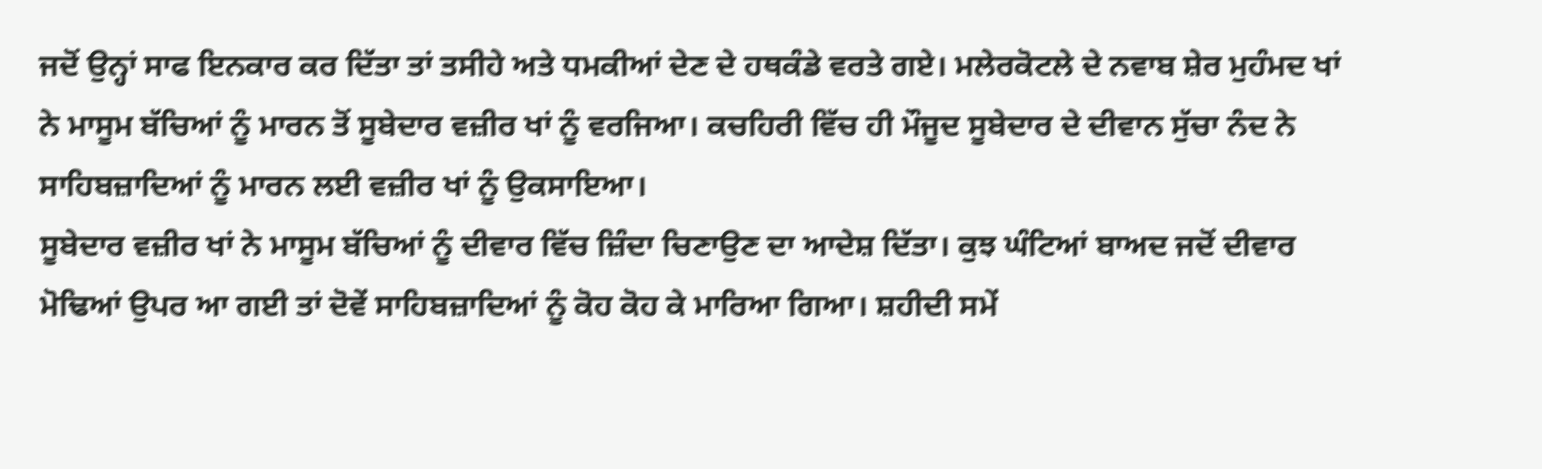ਜਦੋਂ ਉਨ੍ਹਾਂ ਸਾਫ ਇਨਕਾਰ ਕਰ ਦਿੱਤਾ ਤਾਂ ਤਸੀਹੇ ਅਤੇ ਧਮਕੀਆਂ ਦੇਣ ਦੇ ਹਥਕੰਡੇ ਵਰਤੇ ਗਏ। ਮਲੇਰਕੋਟਲੇ ਦੇ ਨਵਾਬ ਸ਼ੇਰ ਮੁਹੰਮਦ ਖਾਂ ਨੇ ਮਾਸੂਮ ਬੱਚਿਆਂ ਨੂੰ ਮਾਰਨ ਤੋਂ ਸੂਬੇਦਾਰ ਵਜ਼ੀਰ ਖਾਂ ਨੂੰ ਵਰਜਿਆ। ਕਚਹਿਰੀ ਵਿੱਚ ਹੀ ਮੌਜੂਦ ਸੂਬੇਦਾਰ ਦੇ ਦੀਵਾਨ ਸੁੱਚਾ ਨੰਦ ਨੇ ਸਾਹਿਬਜ਼ਾਦਿਆਂ ਨੂੰ ਮਾਰਨ ਲਈ ਵਜ਼ੀਰ ਖਾਂ ਨੂੰ ਉਕਸਾਇਆ।
ਸੂਬੇਦਾਰ ਵਜ਼ੀਰ ਖਾਂ ਨੇ ਮਾਸੂਮ ਬੱਚਿਆਂ ਨੂੰ ਦੀਵਾਰ ਵਿੱਚ ਜ਼ਿੰਦਾ ਚਿਣਾਉਣ ਦਾ ਆਦੇਸ਼ ਦਿੱਤਾ। ਕੁਝ ਘੰਟਿਆਂ ਬਾਅਦ ਜਦੋਂ ਦੀਵਾਰ ਮੋਢਿਆਂ ਉਪਰ ਆ ਗਈ ਤਾਂ ਦੋਵੇਂ ਸਾਹਿਬਜ਼ਾਦਿਆਂ ਨੂੰ ਕੋਹ ਕੋਹ ਕੇ ਮਾਰਿਆ ਗਿਆ। ਸ਼ਹੀਦੀ ਸਮੇਂ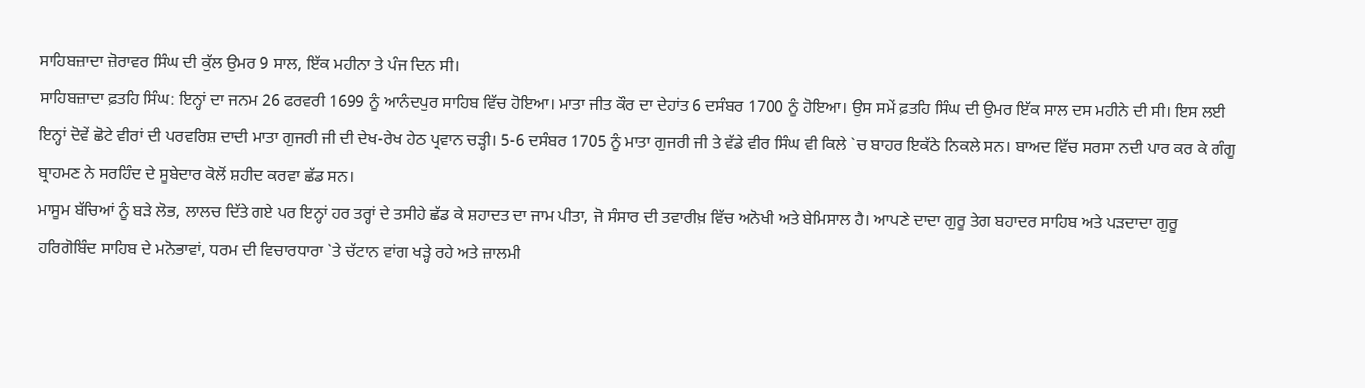ਸਾਹਿਬਜ਼ਾਦਾ ਜ਼ੋਰਾਵਰ ਸਿੰਘ ਦੀ ਕੁੱਲ ਉਮਰ 9 ਸਾਲ, ਇੱਕ ਮਹੀਨਾ ਤੇ ਪੰਜ ਦਿਨ ਸੀ।
ਸਾਹਿਬਜ਼ਾਦਾ ਫ਼ਤਹਿ ਸਿੰਘ: ਇਨ੍ਹਾਂ ਦਾ ਜਨਮ 26 ਫਰਵਰੀ 1699 ਨੂੰ ਆਨੰਦਪੁਰ ਸਾਹਿਬ ਵਿੱਚ ਹੋਇਆ। ਮਾਤਾ ਜੀਤ ਕੌਰ ਦਾ ਦੇਹਾਂਤ 6 ਦਸੰਬਰ 1700 ਨੂੰ ਹੋਇਆ। ਉਸ ਸਮੇਂ ਫ਼ਤਹਿ ਸਿੰਘ ਦੀ ਉਮਰ ਇੱਕ ਸਾਲ ਦਸ ਮਹੀਨੇ ਦੀ ਸੀ। ਇਸ ਲਈ ਇਨ੍ਹਾਂ ਦੋਵੇਂ ਛੋਟੇ ਵੀਰਾਂ ਦੀ ਪਰਵਰਿਸ਼ ਦਾਦੀ ਮਾਤਾ ਗੁਜਰੀ ਜੀ ਦੀ ਦੇਖ-ਰੇਖ ਹੇਠ ਪ੍ਰਵਾਨ ਚੜ੍ਹੀ। 5-6 ਦਸੰਬਰ 1705 ਨੂੰ ਮਾਤਾ ਗੁਜਰੀ ਜੀ ਤੇ ਵੱਡੇ ਵੀਰ ਸਿੰਘ ਵੀ ਕਿਲੇ `ਚ ਬਾਹਰ ਇਕੱਠੇ ਨਿਕਲੇ ਸਨ। ਬਾਅਦ ਵਿੱਚ ਸਰਸਾ ਨਦੀ ਪਾਰ ਕਰ ਕੇ ਗੰਗੂ ਬ੍ਰਾਹਮਣ ਨੇ ਸਰਹਿੰਦ ਦੇ ਸੂਬੇਦਾਰ ਕੋਲੋਂ ਸ਼ਹੀਦ ਕਰਵਾ ਛੱਡ ਸਨ।
ਮਾਸੂਮ ਬੱਚਿਆਂ ਨੂੰ ਬੜੇ ਲੋਭ, ਲਾਲਚ ਦਿੱਤੇ ਗਏ ਪਰ ਇਨ੍ਹਾਂ ਹਰ ਤਰ੍ਹਾਂ ਦੇ ਤਸੀਹੇ ਛੱਡ ਕੇ ਸ਼ਹਾਦਤ ਦਾ ਜਾਮ ਪੀਤਾ, ਜੋ ਸੰਸਾਰ ਦੀ ਤਵਾਰੀਖ਼ ਵਿੱਚ ਅਨੋਖੀ ਅਤੇ ਬੇਮਿਸਾਲ ਹੈ। ਆਪਣੇ ਦਾਦਾ ਗੁਰੂ ਤੇਗ ਬਹਾਦਰ ਸਾਹਿਬ ਅਤੇ ਪੜਦਾਦਾ ਗੁਰੂ ਹਰਿਗੋਬਿੰਦ ਸਾਹਿਬ ਦੇ ਮਨੋਭਾਵਾਂ, ਧਰਮ ਦੀ ਵਿਚਾਰਧਾਰਾ `ਤੇ ਚੱਟਾਨ ਵਾਂਗ ਖੜ੍ਹੇ ਰਹੇ ਅਤੇ ਜ਼ਾਲਮੀ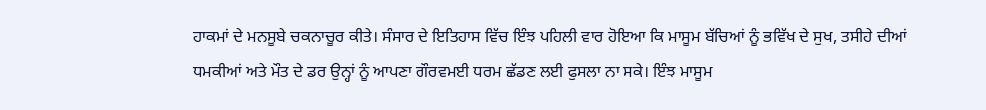ਹਾਕਮਾਂ ਦੇ ਮਨਸੂਬੇ ਚਕਨਾਚੂਰ ਕੀਤੇ। ਸੰਸਾਰ ਦੇ ਇਤਿਹਾਸ ਵਿੱਚ ਇੰਝ ਪਹਿਲੀ ਵਾਰ ਹੋਇਆ ਕਿ ਮਾਸੂਮ ਬੱਚਿਆਂ ਨੂੰ ਭਵਿੱਖ ਦੇ ਸੁਖ, ਤਸੀਹੇ ਦੀਆਂ ਧਮਕੀਆਂ ਅਤੇ ਮੌਤ ਦੇ ਡਰ ਉਨ੍ਹਾਂ ਨੂੰ ਆਪਣਾ ਗੌਰਵਮਈ ਧਰਮ ਛੱਡਣ ਲਈ ਫੁਸਲਾ ਨਾ ਸਕੇ। ਇੰਝ ਮਾਸੂਮ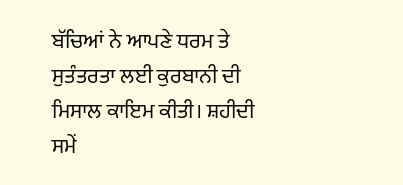ਬੱਚਿਆਂ ਨੇ ਆਪਣੇ ਧਰਮ ਤੇ ਸੁਤੰਤਰਤਾ ਲਈ ਕੁਰਬਾਨੀ ਦੀ ਮਿਸਾਲ ਕਾਇਮ ਕੀਤੀ। ਸ਼ਹੀਦੀ ਸਮੇਂ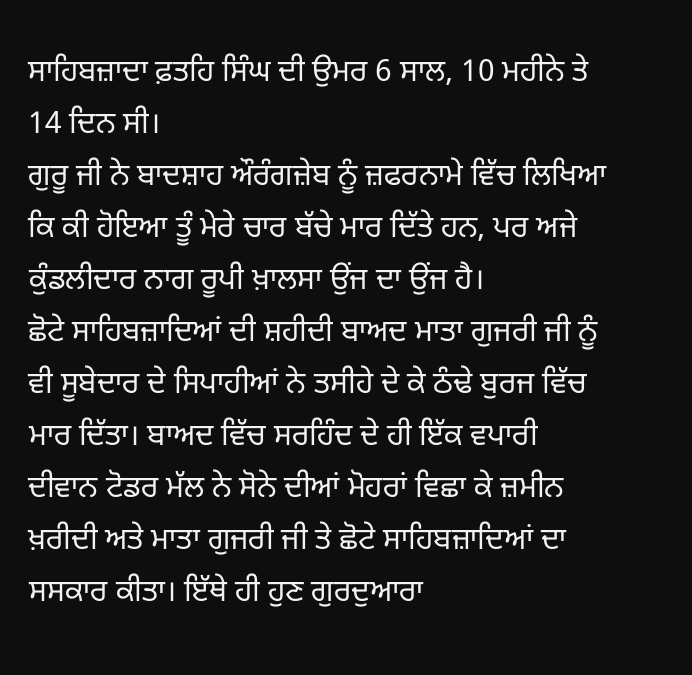ਸਾਹਿਬਜ਼ਾਦਾ ਫ਼ਤਹਿ ਸਿੰਘ ਦੀ ਉਮਰ 6 ਸਾਲ, 10 ਮਹੀਨੇ ਤੇ 14 ਦਿਨ ਸੀ।
ਗੁਰੂ ਜੀ ਨੇ ਬਾਦਸ਼ਾਹ ਔਰੰਗਜ਼ੇਬ ਨੂੰ ਜ਼ਫਰਨਾਮੇ ਵਿੱਚ ਲਿਖਿਆ ਕਿ ਕੀ ਹੋਇਆ ਤੂੰ ਮੇਰੇ ਚਾਰ ਬੱਚੇ ਮਾਰ ਦਿੱਤੇ ਹਨ, ਪਰ ਅਜੇ ਕੁੰਡਲੀਦਾਰ ਨਾਗ ਰੂਪੀ ਖ਼ਾਲਸਾ ਉਂਜ ਦਾ ਉਂਜ ਹੈ।
ਛੋਟੇ ਸਾਹਿਬਜ਼ਾਦਿਆਂ ਦੀ ਸ਼ਹੀਦੀ ਬਾਅਦ ਮਾਤਾ ਗੁਜਰੀ ਜੀ ਨੂੰ ਵੀ ਸੂਬੇਦਾਰ ਦੇ ਸਿਪਾਹੀਆਂ ਨੇ ਤਸੀਹੇ ਦੇ ਕੇ ਠੰਢੇ ਬੁਰਜ ਵਿੱਚ ਮਾਰ ਦਿੱਤਾ। ਬਾਅਦ ਵਿੱਚ ਸਰਹਿੰਦ ਦੇ ਹੀ ਇੱਕ ਵਪਾਰੀ ਦੀਵਾਨ ਟੋਡਰ ਮੱਲ ਨੇ ਸੋਨੇ ਦੀਆਂ ਮੋਹਰਾਂ ਵਿਛਾ ਕੇ ਜ਼ਮੀਨ ਖ਼ਰੀਦੀ ਅਤੇ ਮਾਤਾ ਗੁਜਰੀ ਜੀ ਤੇ ਛੋਟੇ ਸਾਹਿਬਜ਼ਾਦਿਆਂ ਦਾ ਸਸਕਾਰ ਕੀਤਾ। ਇੱਥੇ ਹੀ ਹੁਣ ਗੁਰਦੁਆਰਾ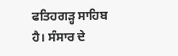ਫਤਿਹਗੜ੍ਹ ਸਾਹਿਬ ਹੈ। ਸੰਸਾਰ ਦੇ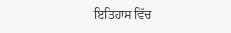ਇਤਿਹਾਸ ਵਿੱਚ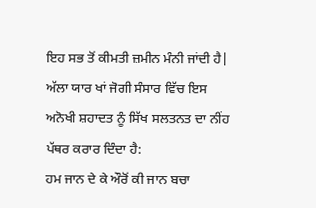ਇਹ ਸਭ ਤੋਂ ਕੀਮਤੀ ਜ਼ਮੀਨ ਮੰਨੀ ਜਾਂਦੀ ਹੈ| ਅੱਲਾ ਯਾਰ ਖਾਂ ਜੋਗੀ ਸੰਸਾਰ ਵਿੱਚ ਇਸ ਅਨੋਖੀ ਸ਼ਹਾਦਤ ਨੂੰ ਸਿੱਖ ਸਲਤਨਤ ਦਾ ਨੀਂਹ ਪੱਥਰ ਕਰਾਰ ਦਿੰਦਾ ਹੈ:
ਹਮ ਜਾਨ ਦੇ ਕੇ ਔਰੋਂ ਕੀ ਜਾਨ ਬਚਾ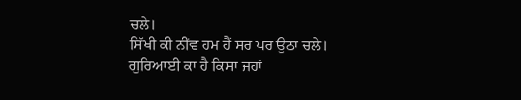ਚਲੇ।
ਸਿੱਖੀ ਕੀ ਨੀਂਵ ਹਮ ਹੈਂ ਸਰ ਪਰ ਉਠਾ ਚਲੇ।
ਗੁਰਿਆਈ ਕਾ ਹੈ ਕਿਸਾ ਜਹਾਂ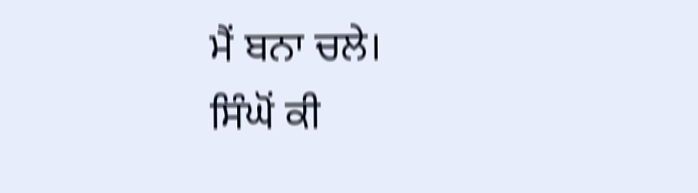ਮੈਂ ਬਨਾ ਚਲੇ।
ਸਿੰਘੋਂ ਕੀ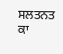ਸਲਤਨਤ ਕਾ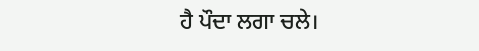ਹੈ ਪੌਦਾ ਲਗਾ ਚਲੇ।